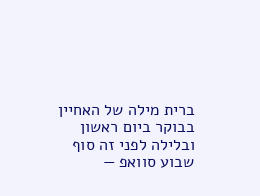ברית מילה של האחיין בבוקר ביום ראשון ובלילה לפני זה סוף שבוע סוואפ —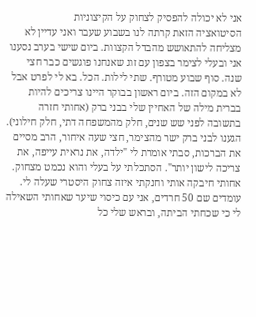אני לא יכולה להפסיק לצחוק על הקיצוניות
הסיטואציה הזאת קרתה לנו בשבוע שעבר ואני עדיין לא מצליחה להתאושש מהבדל הקצוות. ביום שישי בערב נסענו אני ובעלי לצימר בצפון עם זוג שאנחנו פוגשים כבר חצי שנה. סוף שבוע מטורף. שתי לילות. הכל. בא לי לפרט אבל לא במקום הזה. ביום ראשון בבוקר היינו צריכים להיות בברית מילה של האחיין שלי בבני ברק (אחותי חזרה בתשובה לפני שש שנים, חלק מהמשפחה דתי, חלק חילוני). הגענו לבני ברק ישר מהצימר, חצי שעה איחור, הרב מסיים את הברכות, סבתי אומרת לי "ילדה, את נראית עייפה, את צריכה לישון יותר". הסתכלתי על בעלי והוא נכמט מצחוק. אחותי חיבקה אותי וחנקתי איזה צחוק היסטרי שעלה לי. עומדים שם 50 חרדים, אני עם כיסוי שיער שאחותי השאילה לי כי שכחתי הביתה, ובראש שלי כל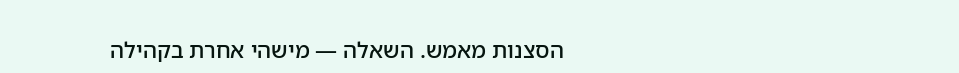הסצנות מאמש. השאלה — מישהי אחרת בקהילה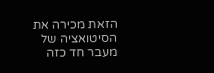הזאת מכירה את הסיטואציה של מעבר חד כזה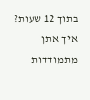בתוך 12 שעות? איך אתן מתמודדות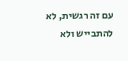עם זה רגשית, לא להתבייש ולא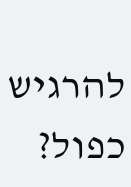להרגיש כפול?